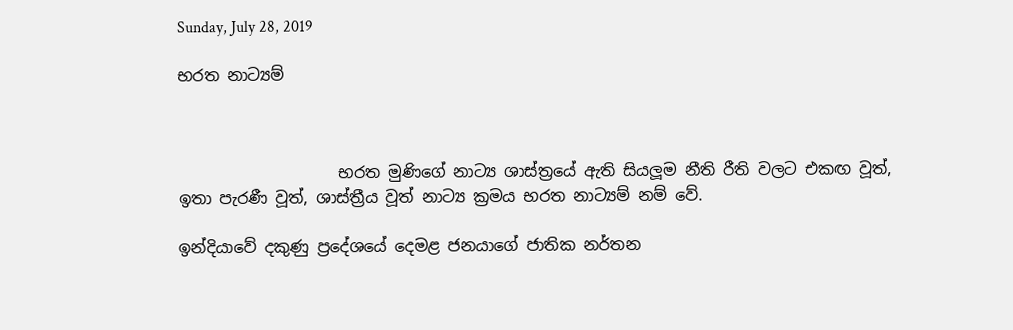Sunday, July 28, 2019

භරත නාට්‍යම්



                    භරත මුණිගේ නාට්‍ය ශාස්ත්‍රයේ ඇති සියලූම නීති රීති වලට එකඟ වූත්, ඉතා පැරණී වූත්, ශාස්ත්‍රීය වූත් නාට්‍ය ක්‍රමය භරත නාට්‍යම් නම් වේ.

ඉන්දියාවේ දකුණු ප්‍රදේශයේ දෙමළ ජනයාගේ ජාතික නර්තන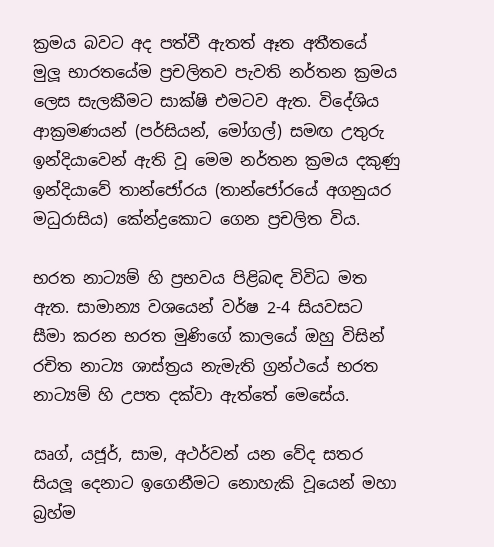ක්‍රමය බවට අද පත්වී ඇතත් ඈත අතීතයේ මුලූ භාරතයේම ප්‍රචලිතව පැවති නර්තන ක්‍රමය ලෙස සැලකීමට සාක්ෂි එමටව ඇත. විදේශිය ආක්‍රමණයන් (පර්සියන්, මෝගල්) සමඟ උතුරු ඉන්දියාවෙන් ඇති වූ මෙම නර්තන ක්‍රමය දකුණු ඉන්දියාවේ තාන්ජෝරය (තාන්ජෝරයේ අගනුයර මධුරාසිය) කේන්ද්‍රකොට ගෙන ප්‍රචලිත විය.

භරත නාට්‍යම් හි ප්‍රභවය පිළිබඳ විවිධ මත ඇත. සාමාන්‍ය වශයෙන් වර්ෂ 2-4 සියවසට සීමා කරන භරත මුණිගේ කාලයේ ඔහු විසින් රචිත නාට්‍ය ශාස්ත්‍රය නැමැති ග්‍රන්ථයේ භරත නාට්‍යම් හි උපත දක්වා ඇත්තේ මෙසේය.

ඍග්, යජූර්, සාම, අථර්වන් යන වේද සතර සියලූ දෙනාට ඉගෙනීමට නොහැකි වූයෙන් මහා බ්‍රහ්ම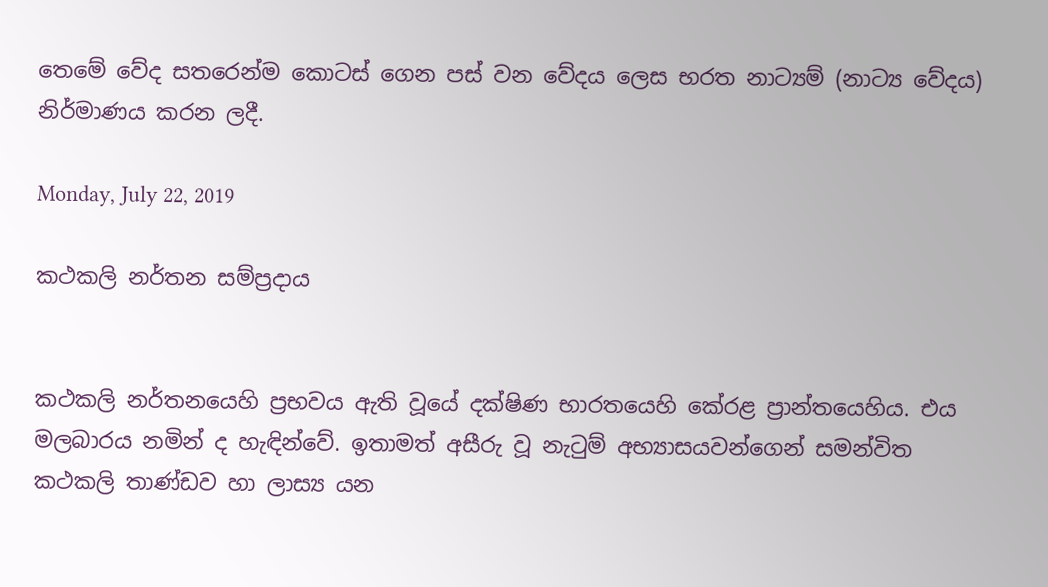තෙමේ වේද සතරෙන්ම කොටස් ගෙන පස් වන වේදය ලෙස භරත නාට්‍යම් (නාට්‍ය වේදය) නිර්මාණය කරන ලදී.

Monday, July 22, 2019

කථකලි නර්තන සම්ප්‍රදාය


කථකලි නර්තනයෙහි ප්‍රභවය ඇති වූයේ දක්ෂිණ භාරතයෙහි කේරළ ප්‍රාන්තයෙහිය. එය මලබාරය නමින් ද හැඳින්වේ. ඉතාමත් අසීරු වූ නැටුම් අභ්‍යාසයවන්ගෙන් සමන්විත කථකලි තාණ්ඩව හා ලාස්‍ය යන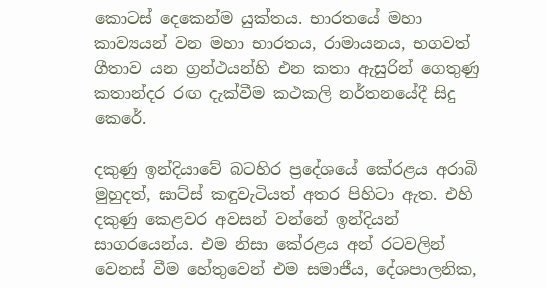කොටස් දෙකෙන්ම යුක්තය. භාරතයේ මහා කාව්‍යයන් වන මහා භාරතය, රාමායනය, භගවත් ගීතාව යන ග්‍රන්ථයන්හි එන කතා ඇසුරින් ගෙතුණු කතාන්දර රඟ දැක්වීම කථකලි නර්තනයේදී සිදු කෙරේ.

දකුණු ඉන්දියාවේ බටහිර ප්‍රදේශයේ කේරළය අරාබි මුහුදත්, ඝාට්ස් කඳුවැටියත් අතර පිහිටා ඇත. එහි දකුණු කෙළවර අවසන් වන්නේ ඉන්දියන් සාගරයෙන්ය. එම නිසා කේරළය අන් රටවලින් වෙනස් වීම හේතුවෙන් එම සමාජීය, දේශපාලනික,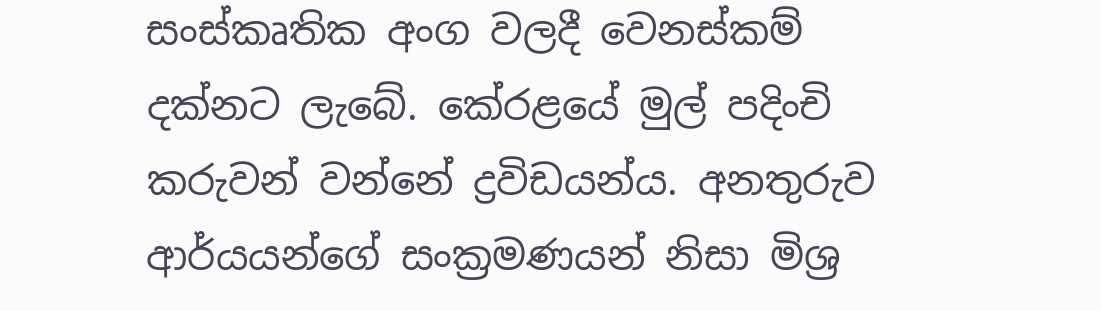සංස්කෘතික අංග වලදී වෙනස්කම් දක්නට ලැබේ. කේරළයේ මුල් පදිංචි කරුවන් වන්නේ ද්‍රවිඩයන්ය. අනතුරුව ආර්යයන්ගේ සංක්‍රමණයන් නිසා මිශ්‍ර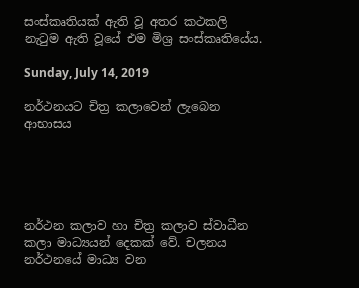සංස්කෘතියක් ඇති වූ අතර කථකලි නැටුම ඇති වූයේ එම මිශ්‍ර සංස්කෘතියේය.

Sunday, July 14, 2019

නර්ථනයට චිත්‍ර කලාවෙන් ලැබෙන ආභාසය





නර්ථන කලාව හා චිත්‍ර කලාව ස්වාධීන කලා මාධ්‍යයන් දෙකක් වේ. චලනය නර්ථනයේ මාධ්‍ය වන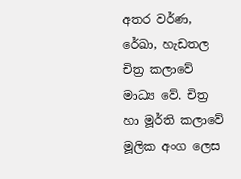අතර වර්ණ, රේඛා, හැඩතල චිත්‍ර කලාවේ මාධ්‍ය වේ. චිත්‍ර හා මූර්ති කලාවේ මූලික අංග ලෙස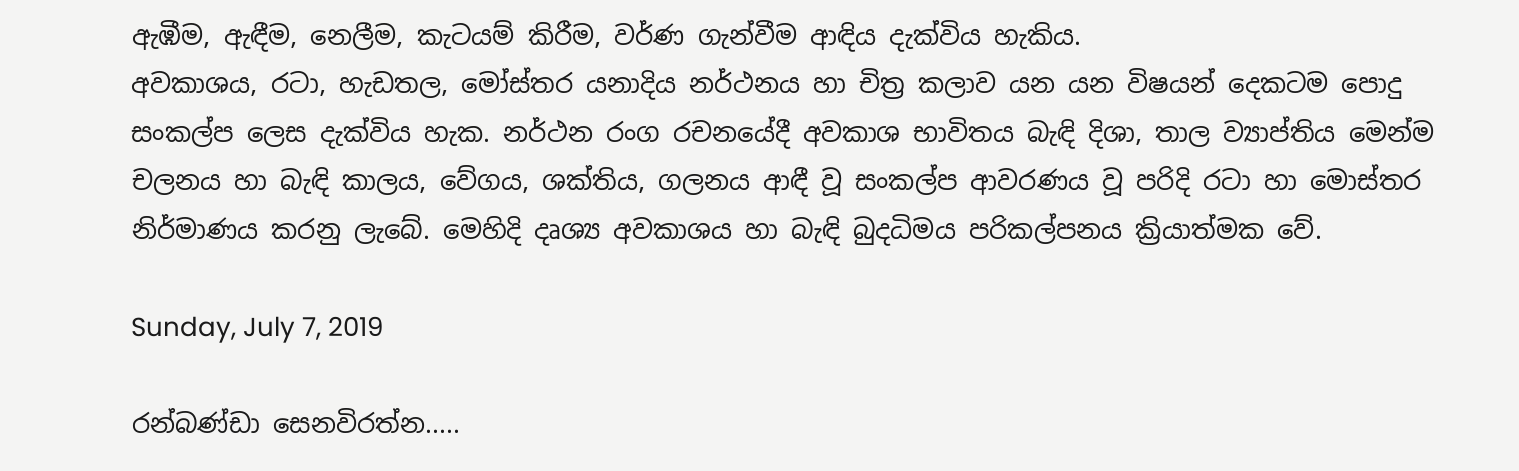ඇඹීම, ඇඳීම, නෙලීම, කැටයම් කිරීම, වර්ණ ගැන්වීම ආඳිය දැක්විය හැකිය.
අවකාශය, රටා, හැඩතල, මෝස්තර යනාදිය නර්ථනය හා චිත්‍ර කලාව යන යන විෂයන් දෙකටම පොදු සංකල්ප ලෙස දැක්විය හැක. නර්ථන රංග රචනයේදී අවකාශ භාවිතය බැඳි දිශා, තාල ව්‍යාප්තිය මෙන්ම චලනය හා බැඳි කාලය, වේගය, ශක්තිය, ගලනය ආඳී වූ සංකල්ප ආවරණය වූ පරිදි රටා හා මොස්තර නිර්මාණය කරනු ලැබේ. මෙහිදි දෘශ්‍ය අවකාශය හා බැඳි බුදධිමය පරිකල්පනය ක්‍රියාත්මක වේ.

Sunday, July 7, 2019

රන්බණ්ඩා සෙනවිරත්න.....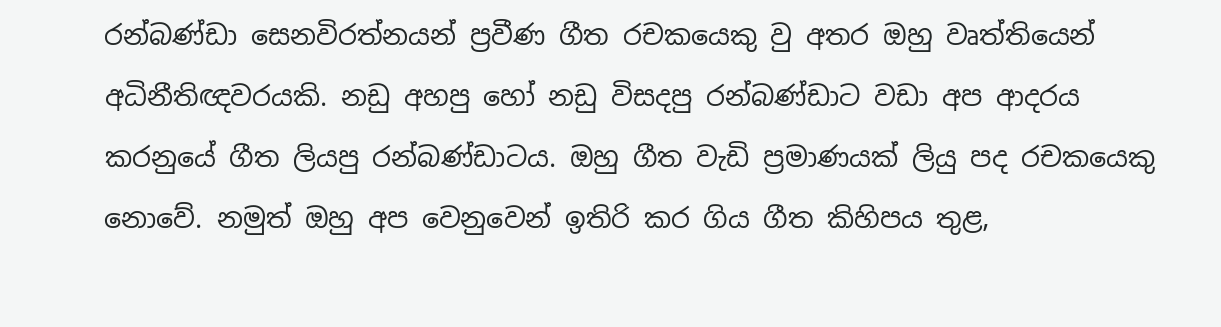රන්බණ්ඩා සෙනවිරත්නයන් ප්‍රවීණ ගීත රචකයෙකු වු අතර ඔහු වෘත්තියෙන් අධිනීතිඥවරයකි. නඩු අහපු හෝ නඩු විසදපු රන්බණ්ඩාට වඩා අප ආදරය කරනුයේ ගීත ලියපු රන්බණ්ඩාටය. ඔහු ගීත වැඩි ප්‍රමාණයක් ලියු පද රචකයෙකු නොවේ. නමුත් ඔහු අප වෙනුවෙන් ඉතිරි කර ගිය ගීත කිහිපය තුළ,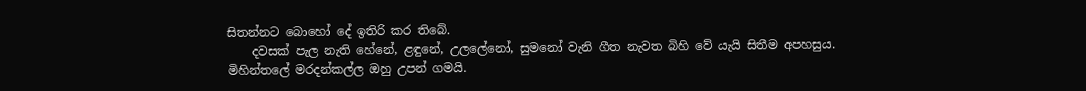සිතන්නට බොහෝ දේ ඉතිරි කර තිබේ.
    දවසක් පැල නැති හේනේ, ළඳුනේ, උලලේනෝ, සුමනෝ වැනි ගීත නැවත බිහි වේ යැයි සිතීම අපහසුය.
මිහින්තලේ මරදන්කල්ල ඔහු උපන් ගමයි.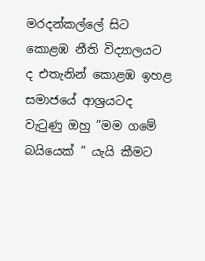මරදන්කල්ලේ සිට කොළඹ නීති විද්‍යාලයට ද එතැනින් කොළඹ ඉහළ සමාජයේ ආශ්‍රයටද වැටුණු ඔහු ”මම ගමේ බයියෙක් ” යැයි කීමට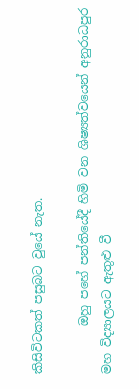කිසිවිටකත් පසුබට වුයේ නැත.

        ඔහු පහේ පන්තියේදී හිමි වන ශිෂ්‍යත්වයෙන් අනුරාධපුර මහ විද්‍යාලයට ඇතුළු වී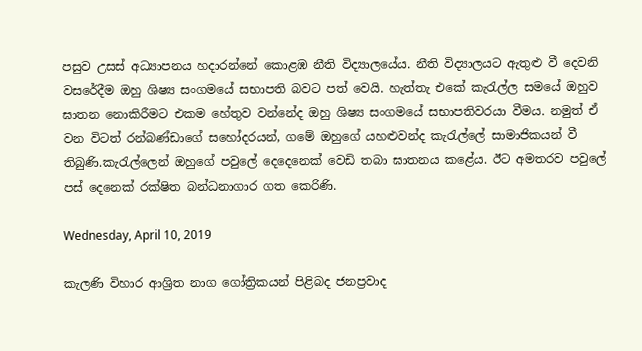පසුව උසස් අධ්‍යාපනය හදාරන්නේ කොළඹ නීති විද්‍යාලයේය. නීති විද්‍යාලයට ඇතුළු වී දෙවනි වසරේදීම ඔහු ශිෂ්‍ය සංගමයේ සභාපති බවට පත් වෙයි. හැත්තැ එකේ කැරැල්ල සමයේ ඔහුව ඝාතන නොකිරීමට එකම හේතුව වන්නේද ඔහු ශිෂ්‍ය සංගමයේ සභාපතිවරයා වීමය. නමුත් ඒ වන විටත් රන්බණ්ඩාගේ සහෝදරයන්, ගමේ ඔහුගේ යහළුවන්ද කැරැල්ලේ සාමාජිකයන් වී තිබුණි.කැරැල්ලෙන් ඔහුගේ පවුලේ දෙදෙනෙක් වෙඩි තබා ඝාතනය කළේය. ඊට අමතරව පවුලේ පස් දෙනෙක් රක්ෂිත බන්ධනාගාර ගත කෙරිණි.

Wednesday, April 10, 2019

කැලණි විහාර ආශ්‍රිත නාග ගෝත්‍රිකයන් පිළිබද ජනප්‍රවාද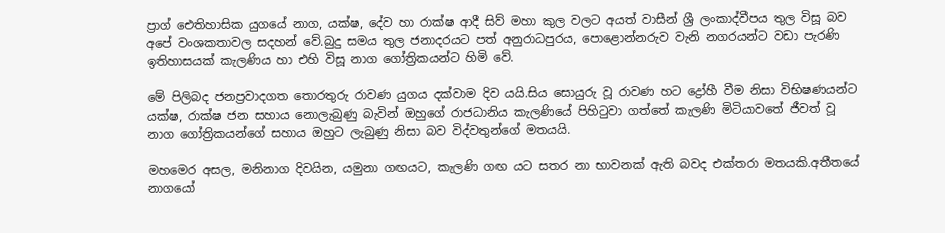ප්‍රාග් ඓතිහාසික යුගයේ නාග, යක්ෂ, දේව හා රාක්ෂ ආදී සිව් මහා කුල වලට අයත් වාසීන් ශ්‍රී ලංකාද්වීපය තුල විසූ බව අපේ වංශකතාවල සදහන් වේ.බුදු සමය තුල ජනාදරයට පත් අනුරාධපුරය, පොළොන්නරුව වැනි නගරයන්ට වඩා පැරණි ඉතිහාසයක් කැලණිය හා එහි විසූ නාග ගෝත්‍රිකයන්ට හිමි වේ.

මේ පිලිබද ජනප්‍රවාදගත තොරතුරු රාවණ යුගය දක්වාම දිව යයි.සිය සොයුරු වූ රාවණ හට ද්‍රෝහී වීම නිසා විභිෂණයන්ට යක්ෂ, රාක්ෂ ජන සහාය නොලැබුණු බැවින් ඔහුගේ රාජධානිය කැලණියේ පිහිටුවා ගත්තේ කැලණි මිටියාවතේ ජීවත් වූ නාග ගෝත්‍රිකයන්ගේ සහාය ඔහුට ලැබුණු නිසා බව විද්වතුන්ගේ මතයයි.

මහමෙර අසල, මනිනාග දිවයින, යමුනා ගඟයට, කැලණි ගඟ යට සතර නා භාවනක් ඇති බවද එක්තරා මතයකි.අතීතයේ නාගයෝ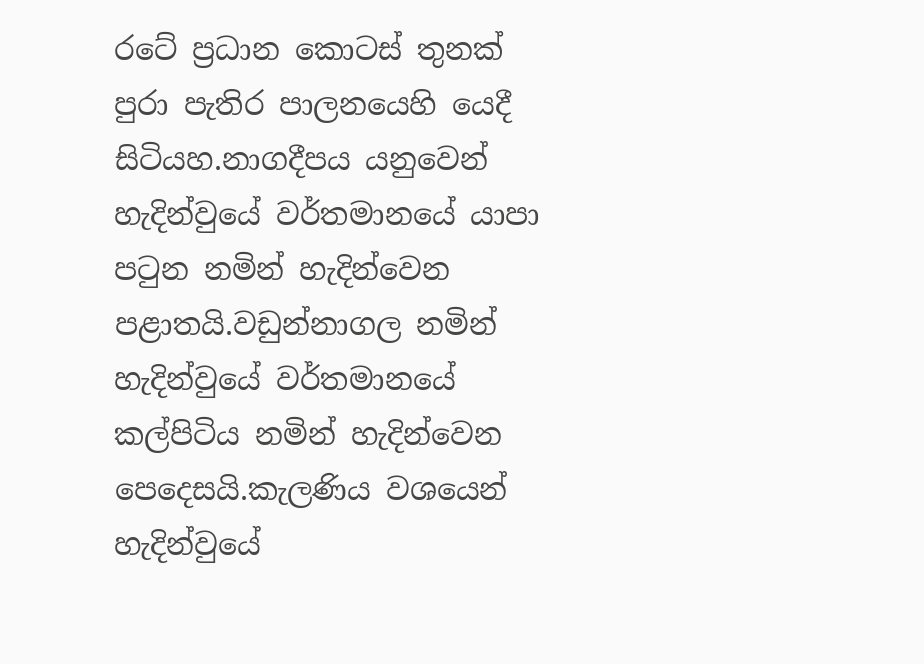රටේ ප්‍රධාන කොටස් තුනක් පුරා පැතිර පාලනයෙහි යෙදී සිටියහ.නාගදීපය යනුවෙන් හැදින්වුයේ වර්තමානයේ යාපා පටුන නමින් හැදින්වෙන පළාතයි.වඩුන්නාගල නමින් හැදින්වුයේ වර්තමානයේ කල්පිටිය නමින් හැදින්වෙන පෙදෙසයි.කැලණිය වශයෙන් හැදින්වුයේ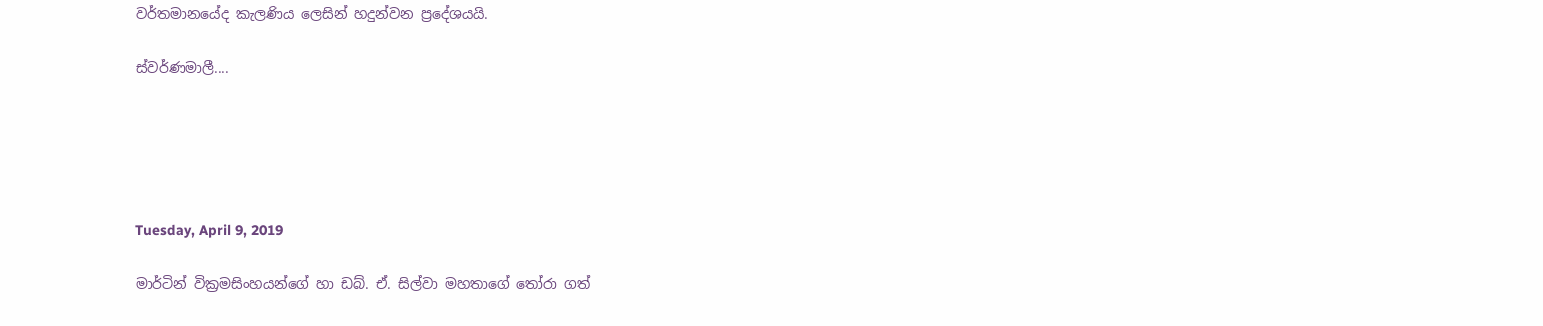වර්තමානයේද කැලණිය ලෙසින් හදුන්වන ප්‍රදේශයයි.

ස්වර්ණමාලී....





Tuesday, April 9, 2019

මාර්ටින් වික්‍රමසිංහයන්ගේ හා ඩබ්. ඒ. සිල්වා මහතාගේ තෝරා ගත්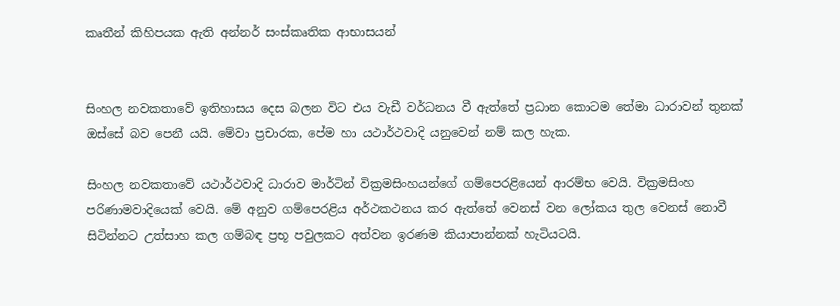කෘතීන් කිහිපයක ඇති අන්නර් සංස්කෘතික ආභාසයන්


සිංහල නවකතාවේ ඉතිහාසය දෙස බලන විට එය වැඩී වර්ධනය වී ඇත්තේ ප්‍රධාන කොටම තේමා ධාරාවන් තුනක් ඔස්සේ බව පෙනී යයි. මේවා ප්‍රචාරක, පේම හා යථාර්ථවාදි යනුවෙන් නම් කල හැක.

සිංහල නවකතාවේ යථාර්ථවාදි ධාරාව මාර්ටින් වික්‍රමසිංහයන්ගේ ගම්පෙරළියෙන් ආරම්භ වෙයි. වික්‍රමසිංහ පරිණාමවාදියෙක් වෙයි. මේ අනුව ගම්පෙරළිය අර්ථකථනය කර ඇත්තේ වෙනස් වන ලෝකය තුල වෙනස් නොවී සිටින්නට උත්සාහ කල ගම්බඳ ප්‍රභූ පවුලකට අත්වන ඉරණම කියාපාන්නක් හැටියටයි.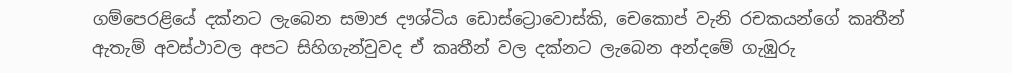ගම්පෙරළියේ දක්නට ලැබෙන සමාජ දෟශ්ටිය ඩොස්ට්‍රොවොස්කි, චෙකොප් වැනි රචකයන්ගේ කෘතීන් ඇතැම් අවස්ථාවල අපට සිහිගැන්වුවද ඒ කෘතීන් වල දක්නට ලැබෙන අන්දමේ ගැඹුරු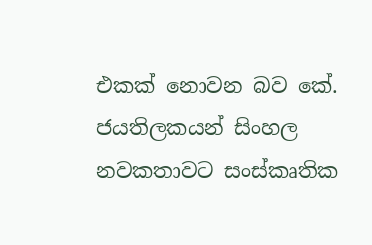එකක් නොවන බව කේ. ජයතිලකයන් සිංහල නවකතාවට සංස්කෘතික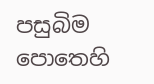පසුබිම පොතෙහි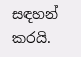සඳහන් කරයි.